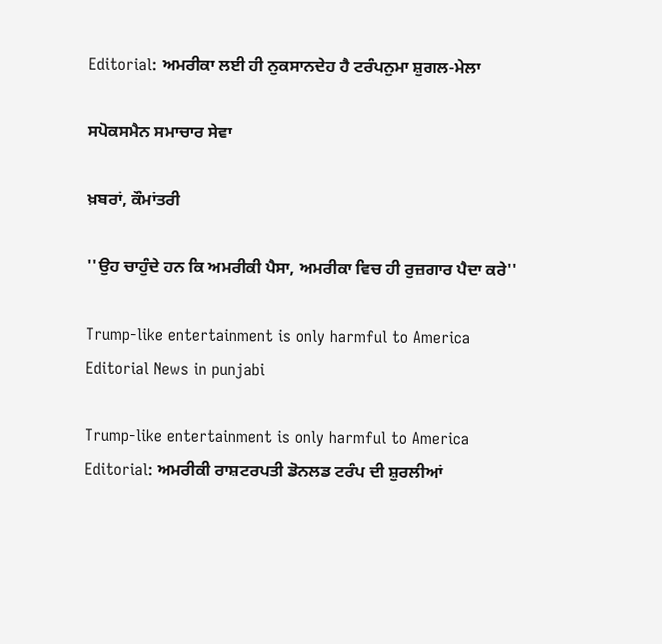Editorial: ਅਮਰੀਕਾ ਲਈ ਹੀ ਨੁਕਸਾਨਦੇਹ ਹੈ ਟਰੰਪਨੁਮਾ ਸ਼ੁਗਲ-ਮੇਲਾ

ਸਪੋਕਸਮੈਨ ਸਮਾਚਾਰ ਸੇਵਾ

ਖ਼ਬਰਾਂ, ਕੌਮਾਂਤਰੀ

''ਉਹ ਚਾਹੁੰਦੇ ਹਨ ਕਿ ਅਮਰੀਕੀ ਪੈਸਾ, ਅਮਰੀਕਾ ਵਿਚ ਹੀ ਰੁਜ਼ਗਾਰ ਪੈਦਾ ਕਰੇ''

Trump-like entertainment is only harmful to America Editorial News in punjabi

Trump-like entertainment is only harmful to America Editorial: ਅਮਰੀਕੀ ਰਾਸ਼ਟਰਪਤੀ ਡੋਨਲਡ ਟਰੰਪ ਦੀ ਸ਼ੁਰਲੀਆਂ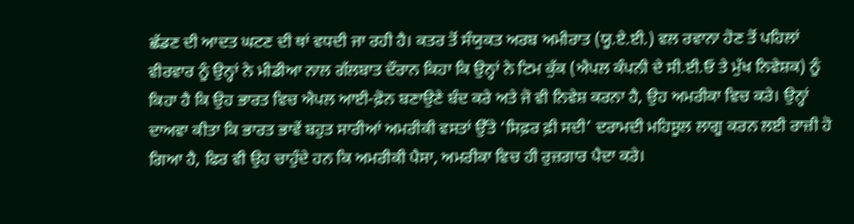ਛੱਡਣ ਦੀ ਆਦਤ ਘਟਣ ਦੀ ਥਾਂ ਵਧਦੀ ਜਾ ਰਹੀ ਹੈ। ਕਤਰ ਤੋਂ ਸੰਯੁਕਤ ਅਰਬ ਅਮੀਰਾਤ (ਯੂ.ਏ.ਈ.) ਵਲ ਰਵਾਨਾ ਹੋਣ ਤੋਂ ਪਹਿਲਾਂ ਵੀਰਵਾਰ ਨੂੰ ਉਨ੍ਹਾਂ ਨੇ ਮੀਡੀਆ ਨਾਲ ਗੱਲਬਾਤ ਦੌਰਾਨ ਕਿਹਾ ਕਿ ਉਨ੍ਹਾਂ ਨੇ ਟਿਮ ਕੁੱਕ (ਐਪਲ ਕੰਪਨੀ ਦੇ ਸੀ.ਈ.ਓ ਤੇ ਮੁੱਖ ਨਿਵੇਸ਼ਕ) ਨੂੰ ਕਿਹਾ ਹੈ ਕਿ ਉਹ ਭਾਰਤ ਵਿਚ ਐਪਲ ਆਈ-ਫ਼ੋਨ ਬਣਾਉਣੇ ਬੰਦ ਕਰੇ ਅਤੇ ਜੋ ਵੀ ਨਿਵੇਸ਼ ਕਰਨਾ ਹੈ, ਉਹ ਅਮਰੀਕਾ ਵਿਚ ਕਰੇ। ਉਨ੍ਹਾਂ ਦਾਅਵਾ ਕੀਤਾ ਕਿ ਭਾਰਤ ਭਾਵੇਂ ਬਹੁਤ ਸਾਰੀਆਂ ਅਮਰੀਕੀ ਵਸਤਾਂ ਉੱਤੇ ‘ਸਿਫ਼ਰ ਫ਼ੀ ਸਦੀ’ ਦਰਾਮਦੀ ਮਹਿਸੂਲ ਲਾਗੂ ਕਰਨ ਲਈ ਰਾਜ਼ੀ ਹੋ ਗਿਆ ਹੈ, ਫਿਰ ਵੀ ਉਹ ਚਾਹੁੰਦੇ ਹਨ ਕਿ ਅਮਰੀਕੀ ਪੈਸਾ, ਅਮਰੀਕਾ ਵਿਚ ਹੀ ਰੁਜ਼ਗਾਰ ਪੈਦਾ ਕਰੇ।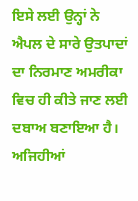ਇਸੇ ਲਈ ਉਨ੍ਹਾਂ ਨੇ ਐਪਲ ਦੇ ਸਾਰੇ ਉਤਪਾਦਾਂ ਦਾ ਨਿਰਮਾਣ ਅਮਰੀਕਾ ਵਿਚ ਹੀ ਕੀਤੇ ਜਾਣ ਲਈ ਦਬਾਅ ਬਣਾਇਆ ਹੈ। ਅਜਿਹੀਆਂ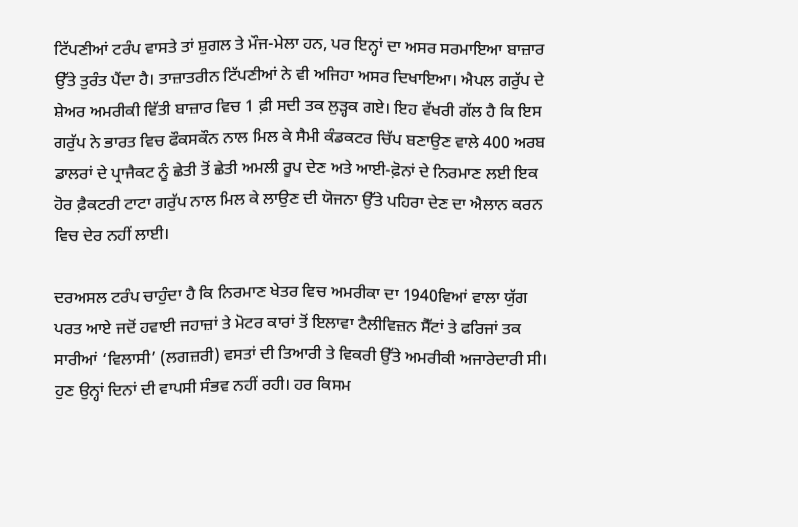ਟਿੱਪਣੀਆਂ ਟਰੰਪ ਵਾਸਤੇ ਤਾਂ ਸ਼ੁਗਲ ਤੇ ਮੌਜ-ਮੇਲਾ ਹਨ, ਪਰ ਇਨ੍ਹਾਂ ਦਾ ਅਸਰ ਸਰਮਾਇਆ ਬਾਜ਼ਾਰ ਉੱਤੇ ਤੁਰੰਤ ਪੈਂਦਾ ਹੈ। ਤਾਜ਼ਾਤਰੀਨ ਟਿੱਪਣੀਆਂ ਨੇ ਵੀ ਅਜਿਹਾ ਅਸਰ ਦਿਖਾਇਆ। ਐਪਲ ਗਰੁੱਪ ਦੇ ਸ਼ੇਅਰ ਅਮਰੀਕੀ ਵਿੱਤੀ ਬਾਜ਼ਾਰ ਵਿਚ 1 ਫ਼ੀ ਸਦੀ ਤਕ ਲੁੜ੍ਹਕ ਗਏ। ਇਹ ਵੱਖਰੀ ਗੱਲ ਹੈ ਕਿ ਇਸ ਗਰੁੱਪ ਨੇ ਭਾਰਤ ਵਿਚ ਫੌਕਸਕੌਨ ਨਾਲ ਮਿਲ ਕੇ ਸੈਮੀ ਕੰਡਕਟਰ ਚਿੱਪ ਬਣਾਉਣ ਵਾਲੇ 400 ਅਰਬ ਡਾਲਰਾਂ ਦੇ ਪ੍ਰਾਜੈਕਟ ਨੂੰ ਛੇਤੀ ਤੋਂ ਛੇਤੀ ਅਮਲੀ ਰੂਪ ਦੇਣ ਅਤੇ ਆਈ-ਫ਼ੋਨਾਂ ਦੇ ਨਿਰਮਾਣ ਲਈ ਇਕ ਹੋਰ ਫ਼ੈਕਟਰੀ ਟਾਟਾ ਗਰੁੱਪ ਨਾਲ ਮਿਲ ਕੇ ਲਾਉਣ ਦੀ ਯੋਜਨਾ ਉੱਤੇ ਪਹਿਰਾ ਦੇਣ ਦਾ ਐਲਾਨ ਕਰਨ ਵਿਚ ਦੇਰ ਨਹੀਂ ਲਾਈ।

ਦਰਅਸਲ ਟਰੰਪ ਚਾਹੁੰਦਾ ਹੈ ਕਿ ਨਿਰਮਾਣ ਖੇਤਰ ਵਿਚ ਅਮਰੀਕਾ ਦਾ 1940ਵਿਆਂ ਵਾਲਾ ਯੁੱਗ ਪਰਤ ਆਏ ਜਦੋਂ ਹਵਾਈ ਜਹਾਜ਼ਾਂ ਤੇ ਮੋਟਰ ਕਾਰਾਂ ਤੋਂ ਇਲਾਵਾ ਟੈਲੀਵਿਜ਼ਨ ਸੈੱਟਾਂ ਤੇ ਫਰਿਜਾਂ ਤਕ ਸਾਰੀਆਂ ‘ਵਿਲਾਸੀ’ (ਲਗਜ਼ਰੀ) ਵਸਤਾਂ ਦੀ ਤਿਆਰੀ ਤੇ ਵਿਕਰੀ ਉੱਤੇ ਅਮਰੀਕੀ ਅਜਾਰੇਦਾਰੀ ਸੀ। ਹੁਣ ਉਨ੍ਹਾਂ ਦਿਨਾਂ ਦੀ ਵਾਪਸੀ ਸੰਭਵ ਨਹੀਂ ਰਹੀ। ਹਰ ਕਿਸਮ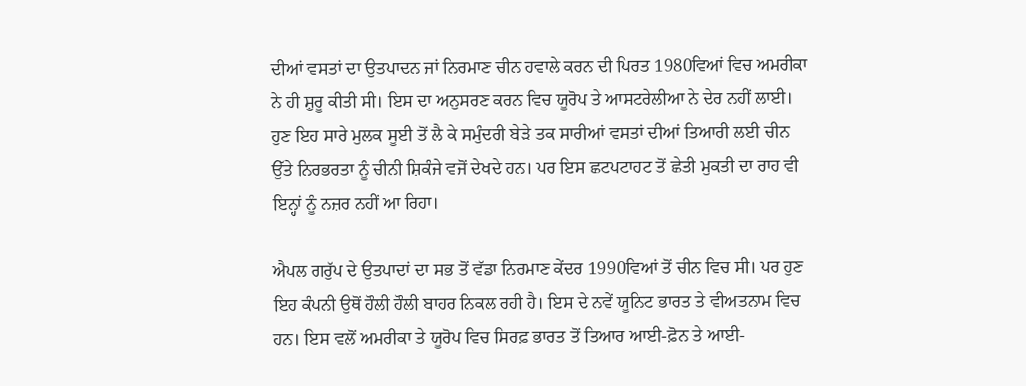ਦੀਆਂ ਵਸਤਾਂ ਦਾ ਉਤਪਾਦਨ ਜਾਂ ਨਿਰਮਾਣ ਚੀਨ ਹਵਾਲੇ ਕਰਨ ਦੀ ਪਿਰਤ 1980ਵਿਆਂ ਵਿਚ ਅਮਰੀਕਾ ਨੇ ਹੀ ਸ਼ੁਰੂ ਕੀਤੀ ਸੀ। ਇਸ ਦਾ ਅਨੁਸਰਣ ਕਰਨ ਵਿਚ ਯੂਰੋਪ ਤੇ ਆਸਟਰੇਲੀਆ ਨੇ ਦੇਰ ਨਹੀਂ ਲਾਈ। ਹੁਣ ਇਹ ਸਾਰੇ ਮੁਲਕ ਸੂਈ ਤੋਂ ਲੈ ਕੇ ਸਮੁੰਦਰੀ ਬੇੜੇ ਤਕ ਸਾਰੀਆਂ ਵਸਤਾਂ ਦੀਆਂ ਤਿਆਰੀ ਲਈ ਚੀਨ ਉੱਤੇ ਨਿਰਭਰਤਾ ਨੂੰ ਚੀਨੀ ਸ਼ਿਕੰਜੇ ਵਜੋਂ ਦੇਖਦੇ ਹਨ। ਪਰ ਇਸ ਛਟਪਟਾਹਟ ਤੋਂ ਛੇਤੀ ਮੁਕਤੀ ਦਾ ਰਾਹ ਵੀ ਇਨ੍ਹਾਂ ਨੂੰ ਨਜ਼ਰ ਨਹੀਂ ਆ ਰਿਹਾ।

ਐਪਲ ਗਰੁੱਪ ਦੇ ਉਤਪਾਦਾਂ ਦਾ ਸਭ ਤੋਂ ਵੱਡਾ ਨਿਰਮਾਣ ਕੇਂਦਰ 1990ਵਿਆਂ ਤੋਂ ਚੀਨ ਵਿਚ ਸੀ। ਪਰ ਹੁਣ ਇਹ ਕੰਪਨੀ ਉਥੋਂ ਹੌਲੀ ਹੌਲੀ ਬਾਹਰ ਨਿਕਲ ਰਹੀ ਹੈ। ਇਸ ਦੇ ਨਵੇਂ ਯੂਨਿਟ ਭਾਰਤ ਤੇ ਵੀਅਤਨਾਮ ਵਿਚ ਹਨ। ਇਸ ਵਲੋਂ ਅਮਰੀਕਾ ਤੇ ਯੂਰੋਪ ਵਿਚ ਸਿਰਫ਼ ਭਾਰਤ ਤੋਂ ਤਿਆਰ ਆਈ-ਫ਼ੋਨ ਤੇ ਆਈ-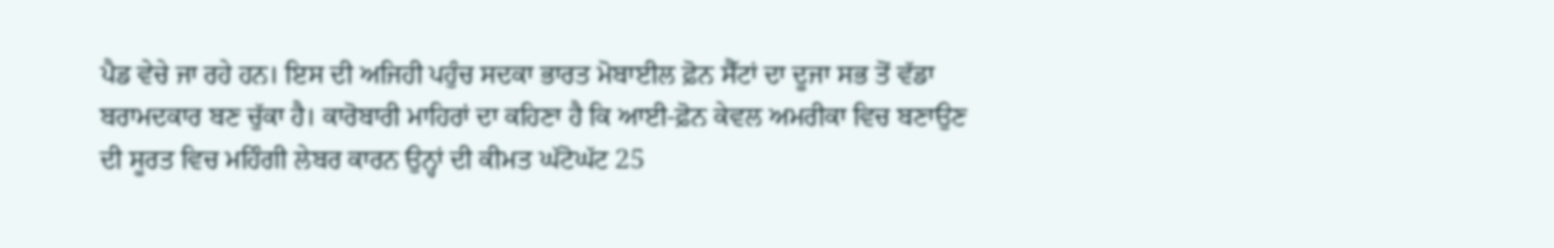ਪੈਡ ਵੇਚੇ ਜਾ ਰਹੇ ਹਨ। ਇਸ ਦੀ ਅਜਿਹੀ ਪਹੁੰਚ ਸਦਕਾ ਭਾਰਤ ਮੋਬਾਈਲ ਫ਼ੋਨ ਸੈੱਟਾਂ ਦਾ ਦੂਜਾ ਸਭ ਤੋਂ ਵੱਡਾ ਬਰਾਮਦਕਾਰ ਬਣ ਚੁੱਕਾ ਹੈ। ਕਾਰੋਬਾਰੀ ਮਾਹਿਰਾਂ ਦਾ ਕਹਿਣਾ ਹੈ ਕਿ ਆਈ-ਫ਼ੋਨ ਕੇਵਲ ਅਮਰੀਕਾ ਵਿਚ ਬਣਾਉਣ ਦੀ ਸੂਰਤ ਵਿਚ ਮਹਿੰਗੀ ਲੇਬਰ ਕਾਰਨ ਉਨ੍ਹਾਂ ਦੀ ਕੀਮਤ ਘੱਟੋਘੱਟ 25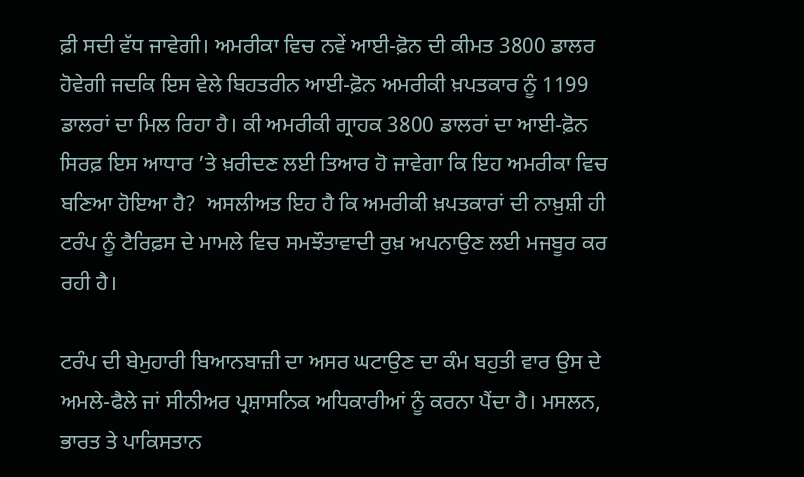ਫ਼ੀ ਸਦੀ ਵੱਧ ਜਾਵੇਗੀ। ਅਮਰੀਕਾ ਵਿਚ ਨਵੇਂ ਆਈ-ਫ਼ੋਨ ਦੀ ਕੀਮਤ 3800 ਡਾਲਰ ਹੋਵੇਗੀ ਜਦਕਿ ਇਸ ਵੇਲੇ ਬਿਹਤਰੀਨ ਆਈ-ਫ਼ੋਨ ਅਮਰੀਕੀ ਖ਼ਪਤਕਾਰ ਨੂੰ 1199 ਡਾਲਰਾਂ ਦਾ ਮਿਲ ਰਿਹਾ ਹੈ। ਕੀ ਅਮਰੀਕੀ ਗ੍ਰਾਹਕ 3800 ਡਾਲਰਾਂ ਦਾ ਆਈ-ਫ਼ੋਨ ਸਿਰਫ਼ ਇਸ ਆਧਾਰ ’ਤੇ ਖ਼ਰੀਦਣ ਲਈ ਤਿਆਰ ਹੋ ਜਾਵੇਗਾ ਕਿ ਇਹ ਅਮਰੀਕਾ ਵਿਚ ਬਣਿਆ ਹੋਇਆ ਹੈ?  ਅਸਲੀਅਤ ਇਹ ਹੈ ਕਿ ਅਮਰੀਕੀ ਖ਼ਪਤਕਾਰਾਂ ਦੀ ਨਾਖ਼ੁਸ਼ੀ ਹੀ ਟਰੰਪ ਨੂੰ ਟੈਰਿਫ਼ਸ ਦੇ ਮਾਮਲੇ ਵਿਚ ਸਮਝੌਤਾਵਾਦੀ ਰੁਖ਼ ਅਪਨਾਉਣ ਲਈ ਮਜਬੂਰ ਕਰ ਰਹੀ ਹੈ।

ਟਰੰਪ ਦੀ ਬੇਮੁਹਾਰੀ ਬਿਆਨਬਾਜ਼ੀ ਦਾ ਅਸਰ ਘਟਾਉਣ ਦਾ ਕੰਮ ਬਹੁਤੀ ਵਾਰ ਉਸ ਦੇ ਅਮਲੇ-ਫੈਲੇ ਜਾਂ ਸੀਨੀਅਰ ਪ੍ਰਸ਼ਾਸਨਿਕ ਅਧਿਕਾਰੀਆਂ ਨੂੰ ਕਰਨਾ ਪੈਂਦਾ ਹੈ। ਮਸਲਨ, ਭਾਰਤ ਤੇ ਪਾਕਿਸਤਾਨ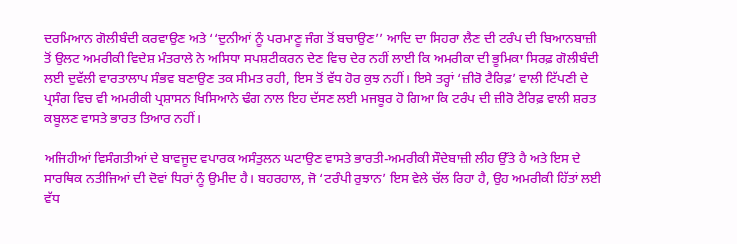ਦਰਮਿਆਨ ਗੋਲੀਬੰਦੀ ਕਰਵਾਉਣ ਅਤੇ ‘‘ਦੁਨੀਆਂ ਨੂੰ ਪਰਮਾਣੂ ਜੰਗ ਤੋਂ ਬਚਾਉਣ’’ ਆਦਿ ਦਾ ਸਿਹਰਾ ਲੈਣ ਦੀ ਟਰੰਪ ਦੀ ਬਿਆਨਬਾਜ਼ੀ ਤੋਂ ਉਲਟ ਅਮਰੀਕੀ ਵਿਦੇਸ਼ ਮੰਤਰਾਲੇ ਨੇ ਅਸਿਧਾ ਸਪਸ਼ਟੀਕਰਨ ਦੇਣ ਵਿਚ ਦੇਰ ਨਹੀਂ ਲਾਈ ਕਿ ਅਮਰੀਕਾ ਦੀ ਭੂਮਿਕਾ ਸਿਰਫ਼ ਗੋਲੀਬੰਦੀ ਲਈ ਦੁਵੱਲੀ ਵਾਰਤਾਲਾਪ ਸੰਭਵ ਬਣਾਉਣ ਤਕ ਸੀਮਤ ਰਹੀ, ਇਸ ਤੋਂ ਵੱਧ ਹੋਰ ਕੁਝ ਨਹੀਂ। ਇਸੇ ਤਰ੍ਹਾਂ ‘ਜ਼ੀਰੋ ਟੈਰਿਫ਼’ ਵਾਲੀ ਟਿੱਪਣੀ ਦੇ ਪ੍ਰਸੰਗ ਵਿਚ ਵੀ ਅਮਰੀਕੀ ਪ੍ਰਸ਼ਾਸਨ ਖਿਸਿਆਨੇ ਢੰਗ ਨਾਲ ਇਹ ਦੱਸਣ ਲਈ ਮਜਬੂਰ ਹੋ ਗਿਆ ਕਿ ਟਰੰਪ ਦੀ ਜ਼ੀਰੋ ਟੈਰਿਫ਼ ਵਾਲੀ ਸ਼ਰਤ ਕਬੂਲਣ ਵਾਸਤੇ ਭਾਰਤ ਤਿਆਰ ਨਹੀਂ।

ਅਜਿਹੀਆਂ ਵਿਸੰਗਤੀਆਂ ਦੇ ਬਾਵਜੂਦ ਵਪਾਰਕ ਅਸੰਤੁਲਨ ਘਟਾਉਣ ਵਾਸਤੇ ਭਾਰਤੀ-ਅਮਰੀਕੀ ਸੌਦੇਬਾਜ਼ੀ ਲੀਹ ਉੱਤੇ ਹੈ ਅਤੇ ਇਸ ਦੇ ਸਾਰਥਿਕ ਨਤੀਜਿਆਂ ਦੀ ਦੋਵਾਂ ਧਿਰਾਂ ਨੂੰ ਉਮੀਦ ਹੈ। ਬਹਰਹਾਲ, ਜੋ ‘ਟਰੰਪੀ ਰੁਝਾਨ’ ਇਸ ਵੇਲੇ ਚੱਲ ਰਿਹਾ ਹੈ, ਉਹ ਅਮਰੀਕੀ ਹਿੱਤਾਂ ਲਈ ਵੱਧ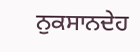ਨੁਕਸਾਨਦੇਹ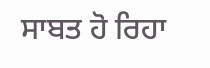ਸਾਬਤ ਹੋ ਰਿਹਾ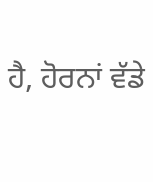ਹੈ, ਹੋਰਨਾਂ ਵੱਡੇ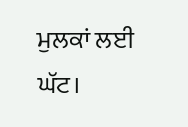ਮੁਲਕਾਂ ਲਈ ਘੱਟ।